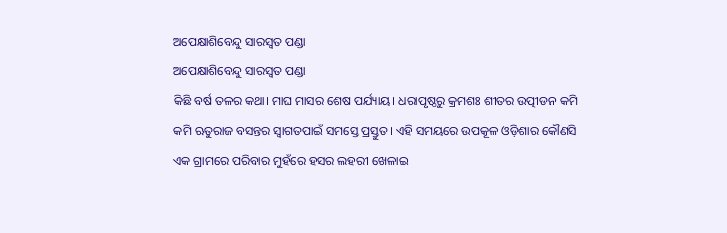ଅପେକ୍ଷାଶିବେନ୍ଦୁ ସାରସ୍ଵତ ପଣ୍ଡା
ଅପେକ୍ଷାଶିବେନ୍ଦୁ ସାରସ୍ଵତ ପଣ୍ଡା
କିଛି ବର୍ଷ ତଳର କଥା। ମାଘ ମାସର ଶେଷ ପର୍ଯ୍ୟାୟ। ଧରାପୃଷ୍ଠରୁ କ୍ରମଶଃ ଶୀତର ଉତ୍ପୀଡନ କମି କମି ଋତୁରାଜ ବସନ୍ତର ସ୍ବାଗତପାଇଁ ସମସ୍ତେ ପ୍ରସ୍ତୁତ। ଏହି ସମୟରେ ଉପକୂଳ ଓଡ଼ିଶାର କୌଣସି ଏକ ଗ୍ରାମରେ ପରିବାର ମୁହଁରେ ହସର ଲହରୀ ଖେଳାଇ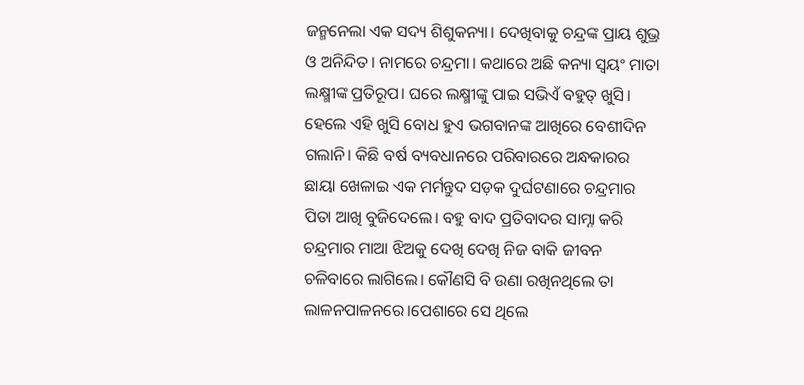ଜନ୍ମନେଲା ଏକ ସଦ୍ୟ ଶିଶୁକନ୍ୟା। ଦେଖିବାକୁ ଚନ୍ଦ୍ରଙ୍କ ପ୍ରାୟ ଶୁଭ୍ର ଓ ଅନିନ୍ଦିତ। ନାମରେ ଚନ୍ଦ୍ରମା। କଥାରେ ଅଛି କନ୍ୟା ସ୍ଵୟଂ ମାତା ଲକ୍ଷ୍ମୀଙ୍କ ପ୍ରତିରୂପ। ଘରେ ଲକ୍ଷ୍ମୀଙ୍କୁ ପାଇ ସଭିଏଁ ବହୁତ୍ ଖୁସି। ହେଲେ ଏହି ଖୁସି ବୋଧ ହୁଏ ଭଗବାନଙ୍କ ଆଖିରେ ବେଶୀଦିନ ଗଲାନି। କିଛି ବର୍ଷ ବ୍ୟବଧାନରେ ପରିବାରରେ ଅନ୍ଧକାରର ଛାୟା ଖେଳାଇ ଏକ ମର୍ମନ୍ତୁଦ ସଡ଼କ ଦୁର୍ଘଟଣାରେ ଚନ୍ଦ୍ରମାର ପିତା ଆଖି ବୁଜିଦେଲେ। ବହୁ ବାଦ ପ୍ରତିବାଦର ସାମ୍ନା କରି ଚନ୍ଦ୍ରମାର ମାଆ ଝିଅକୁ ଦେଖି ଦେଖି ନିଜ ବାକି ଜୀବନ ଚଳିବାରେ ଲାଗିଲେ। କୌଣସି ବି ଉଣା ରଖିନଥିଲେ ତା ଲାଳନପାଳନରେ।ପେଶାରେ ସେ ଥିଲେ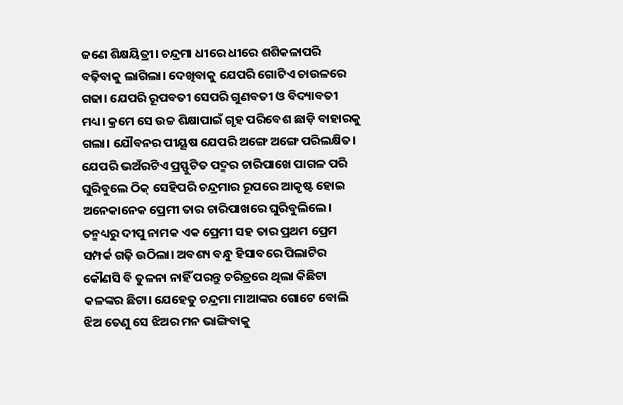ଜଣେ ଶିକ୍ଷୟିତ୍ରୀ। ଚନ୍ଦ୍ରମା ଧୀରେ ଧୀରେ ଶଶିକଳାପରି ବଢ଼ିବାକୁ ଲାଗିଲା। ଦେଖିବାକୁ ଯେପରି ଗୋଟିଏ ଚାଉଳରେ ଗଢା। ଯେପରି ରୂପବତୀ ସେପରି ଗୁଣବତୀ ଓ ବିଦ୍ୟାବତୀ ମଧ୍ୟ। କ୍ରମେ ସେ ଉଚ୍ଚ ଶିକ୍ଷାପାଇଁ ଗୃହ ପରିବେଶ ଛାଡ଼ି ବାହାରକୁ ଗଲା। ଯୌବନର ପୀୟୂଷ ଯେପରି ଅଙ୍ଗେ ଅଙ୍ଗେ ପରିଲକ୍ଷିତ। ଯେପରି ଭଅଁରଟିଏ ପ୍ରସ୍ଫୁଟିତ ପଦ୍ମର ଚାରିପାଖେ ପାଗଳ ପରି ଘୁରିବୁଲେ ଠିକ୍ ସେହିପରି ଚନ୍ଦ୍ରମାର ରୂପରେ ଆକୃଷ୍ଟ ହୋଇ ଅନେକାନେକ ପ୍ରେମୀ ତାର ଚାରିପାଖରେ ଘୁରିବୁଲିଲେ। ତନ୍ମଧ୍ୟରୁ ଦୀପୁ ନାମକ ଏକ ପ୍ରେମୀ ସହ ତାର ପ୍ରଥମ ପ୍ରେମ ସମ୍ପର୍କ ଗଢ଼ି ଉଠିଲା। ଅବଶ୍ୟ ବନ୍ଧୁ ହିସାବରେ ପିଲାଟିର କୌଣସି ବି ତୁଳନା ନାହିଁ ପରନ୍ତୁ ଚରିତ୍ରରେ ଥିଲା କିଛିଟା କଳଙ୍କର ଛିଟା। ଯେହେତୁ ଚନ୍ଦ୍ରମା ମାଆଙ୍କର ଗୋଟେ ବୋଲି ଝିଅ ତେଣୁ ସେ ଝିଅର ମନ ଭାଙ୍ଗିବାକୁ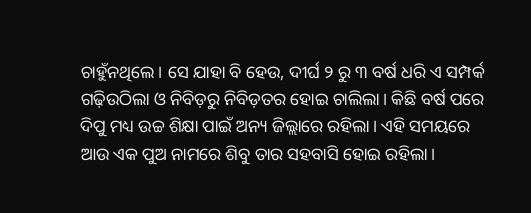ଚାହୁଁନଥିଲେ। ସେ ଯାହା ବି ହେଉ, ଦୀର୍ଘ ୨ ରୁ ୩ ବର୍ଷ ଧରି ଏ ସମ୍ପର୍କ ଗଢ଼ିଉଠିଲା ଓ ନିବିଡ଼ରୁ ନିବିଡ଼ତର ହୋଇ ଚାଲିଲା। କିଛି ବର୍ଷ ପରେ ଦିପୁ ମଧ୍ୟ ଉଚ୍ଚ ଶିକ୍ଷା ପାଇଁ ଅନ୍ୟ ଜିଲ୍ଲାରେ ରହିଲା। ଏହି ସମୟରେ ଆଉ ଏକ ପୁଅ ନାମରେ ଶିବୁ ତାର ସହବାସି ହୋଇ ରହିଲା।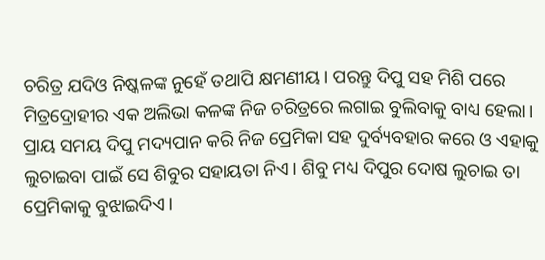ଚରିତ୍ର ଯଦିଓ ନିଷ୍କଳଙ୍କ ନୁହେଁ ତଥାପି କ୍ଷମଣୀୟ। ପରନ୍ତୁ ଦିପୁ ସହ ମିଶି ପରେ ମିତ୍ରଦ୍ରୋହୀର ଏକ ଅଲିଭା କଳଙ୍କ ନିଜ ଚରିତ୍ରରେ ଲଗାଇ ବୁଲିବାକୁ ବାଧ୍ୟ ହେଲା। ପ୍ରାୟ ସମୟ ଦିପୁ ମଦ୍ୟପାନ କରି ନିଜ ପ୍ରେମିକା ସହ ଦୁର୍ବ୍ୟବହାର କରେ ଓ ଏହାକୁ ଲୁଚାଇବା ପାଇଁ ସେ ଶିବୁର ସହାୟତା ନିଏ। ଶିବୁ ମଧ୍ୟ ଦିପୁର ଦୋଷ ଲୁଚାଇ ତା ପ୍ରେମିକାକୁ ବୁଝାଇଦିଏ।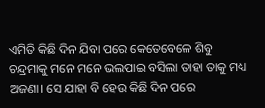ଏମିତି କିଛି ଦିନ ଯିବା ପରେ କେତେବେଳେ ଶିବୁ ଚନ୍ଦ୍ରମାକୁ ମନେ ମନେ ଭଲପାଇ ବସିଲା ତାହା ତାକୁ ମଧ୍ୟ ଅଜଣା। ସେ ଯାହା ବି ହେଉ କିଛି ଦିନ ପରେ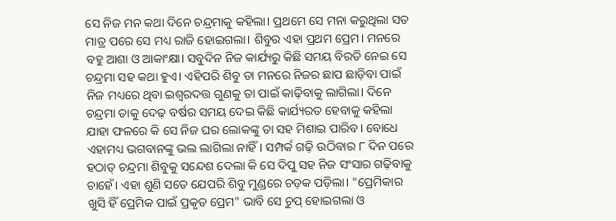ସେ ନିଜ ମନ କଥା ଦିନେ ଚନ୍ଦ୍ରମାକୁ କହିଲା। ପ୍ରଥମେ ସେ ମନା କରୁଥିଲା ସତ ମାତ୍ର ପରେ ସେ ମଧ୍ୟ ରାଜି ହୋଇଗଲା। ଶିବୁର ଏହା ପ୍ରଥମ ପ୍ରେମ। ମନରେ ବହୁ ଆଶା ଓ ଆକାଂକ୍ଷା। ସବୁଦିନ ନିଜ କାର୍ଯ୍ୟରୁ କିଛି ସମୟ ବିରତି ନେଇ ସେ ଚନ୍ଦ୍ରମା ସହ କଥା ହୁଏ। ଏହିପରି ଶିବୁ ତା ମନରେ ନିଜର ଛାପ ଛାଡ଼ିବା ପାଇଁ ନିଜ ମଧ୍ୟରେ ଥିବା ଇଶ୍ୱରଦତ୍ତ ଗୁଣକୁ ତା ପାଇଁ କାଢ଼ିବାକୁ ଲାଗିଲା। ଦିନେ ଚନ୍ଦ୍ରମା ତାକୁ ଦେଢ଼ ବର୍ଷର ସମୟ ଦେଇ କିଛି କାର୍ଯ୍ୟରତ ହେବାକୁ କହିଲା ଯାହା ଫଳରେ କି ସେ ନିଜ ଘର ଲୋକଙ୍କୁ ତା ସହ ମିଶାଇ ପାରିବ। ବୋଧେ ଏହାମଧ୍ୟ ଭଗବାନଙ୍କୁ ଭଲ ଲାଗିଲା ନାହିଁ। ସମ୍ପର୍କ ଗଢ଼ି ଉଠିବାର ୮ ଦିନ ପରେ ହଠାତ୍ ଚନ୍ଦ୍ରମା ଶିବୁକୁ ସନ୍ଦେଶ ଦେଲା କି ସେ ଦିପୁ ସହ ନିଜ ସଂସାର ଗଢ଼ିବାକୁ ଚାହେଁ। ଏହା ଶୁଣି ସତେ ଯେପରି ଶିବୁ ମୁଣ୍ଡରେ ଚଡ଼କ ପଡ଼ିଲା। "ପ୍ରେମିକାର ଖୁସି ହିଁ ପ୍ରେମିକ ପାଇଁ ପ୍ରକୃତ ପ୍ରେମ" ଭାବି ସେ ଚୁପ୍ ହୋଇଗଲା ଓ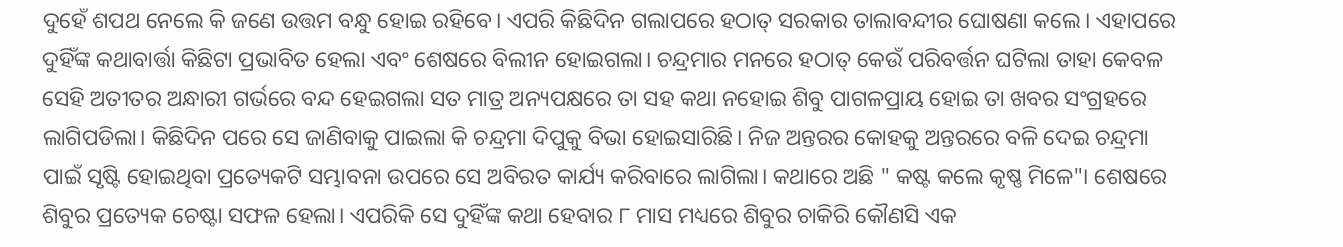ଦୁହେଁ ଶପଥ ନେଲେ କି ଜଣେ ଉତ୍ତମ ବନ୍ଧୁ ହୋଇ ରହିବେ। ଏପରି କିଛିଦିନ ଗଲାପରେ ହଠାତ୍ ସରକାର ତାଲାବନ୍ଦୀର ଘୋଷଣା କଲେ। ଏହାପରେ ଦୁହିଁଙ୍କ କଥାବାର୍ତ୍ତା କିଛିଟା ପ୍ରଭାବିତ ହେଲା ଏବଂ ଶେଷରେ ବିଲୀନ ହୋଇଗଲା। ଚନ୍ଦ୍ରମାର ମନରେ ହଠାତ୍ କେଉଁ ପରିବର୍ତ୍ତନ ଘଟିଲା ତାହା କେବଳ ସେହି ଅତୀତର ଅନ୍ଧାରୀ ଗର୍ଭରେ ବନ୍ଦ ହେଇଗଲା ସତ ମାତ୍ର ଅନ୍ୟପକ୍ଷରେ ତା ସହ କଥା ନହୋଇ ଶିବୁ ପାଗଳପ୍ରାୟ ହୋଇ ତା ଖବର ସଂଗ୍ରହରେ ଲାଗିପଡିଲା। କିଛିଦିନ ପରେ ସେ ଜାଣିବାକୁ ପାଇଲା କି ଚନ୍ଦ୍ରମା ଦିପୁକୁ ବିଭା ହୋଇସାରିଛି। ନିଜ ଅନ୍ତରର କୋହକୁ ଅନ୍ତରରେ ବଳି ଦେଇ ଚନ୍ଦ୍ରମା ପାଇଁ ସୃଷ୍ଟି ହୋଇଥିବା ପ୍ରତ୍ୟେକଟି ସମ୍ଭାବନା ଉପରେ ସେ ଅବିରତ କାର୍ଯ୍ୟ କରିବାରେ ଲାଗିଲା। କଥାରେ ଅଛି " କଷ୍ଟ କଲେ କୃଷ୍ଣ ମିଳେ"। ଶେଷରେ ଶିବୁର ପ୍ରତ୍ୟେକ ଚେଷ୍ଟା ସଫଳ ହେଲା। ଏପରିକି ସେ ଦୁହିଁଙ୍କ କଥା ହେବାର ୮ ମାସ ମଧ୍ୟରେ ଶିବୁର ଚାକିରି କୌଣସି ଏକ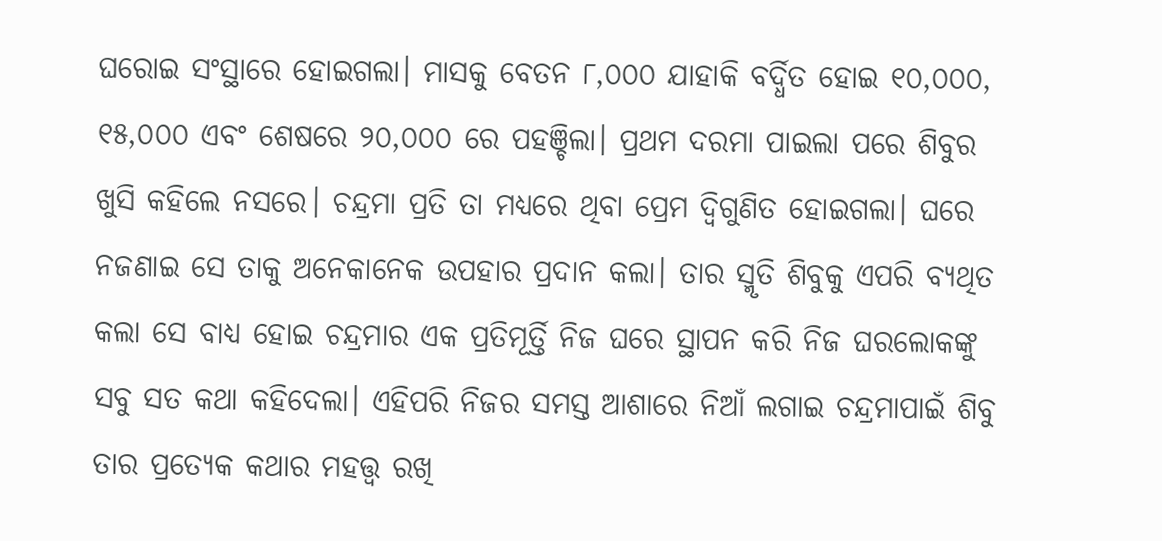ଘରୋଇ ସଂସ୍ଥାରେ ହୋଇଗଲା। ମାସକୁ ବେତନ ୮,୦୦୦ ଯାହାକି ବର୍ଦ୍ଧିତ ହୋଇ ୧୦,୦୦୦, ୧୫,୦୦୦ ଏବଂ ଶେଷରେ ୨୦,୦୦୦ ରେ ପହଞ୍ଚିଲା। ପ୍ରଥମ ଦରମା ପାଇଲା ପରେ ଶିବୁର ଖୁସି କହିଲେ ନସରେ। ଚନ୍ଦ୍ରମା ପ୍ରତି ତା ମଧ୍ୟରେ ଥିବା ପ୍ରେମ ଦ୍ଵିଗୁଣିତ ହୋଇଗଲା। ଘରେ ନଜଣାଇ ସେ ତାକୁ ଅନେକାନେକ ଉପହାର ପ୍ରଦାନ କଲା। ତାର ସ୍ମୃତି ଶିବୁକୁ ଏପରି ବ୍ୟଥିତ କଲା ସେ ବାଧ୍ୟ ହୋଇ ଚନ୍ଦ୍ରମାର ଏକ ପ୍ରତିମୂର୍ତ୍ତି ନିଜ ଘରେ ସ୍ଥାପନ କରି ନିଜ ଘରଲୋକଙ୍କୁ ସବୁ ସତ କଥା କହିଦେଲା। ଏହିପରି ନିଜର ସମସ୍ତ ଆଶାରେ ନିଆଁ ଲଗାଇ ଚନ୍ଦ୍ରମାପାଇଁ ଶିବୁ ତାର ପ୍ରତ୍ୟେକ କଥାର ମହତ୍ତ୍ଵ ରଖି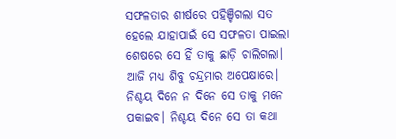ସଫଳତାର ଶୀର୍ଷରେ ପହିଞ୍ଚିଗଲା ସତ ହେଲେ ଯାହାପାଇଁ ସେ ସଫଳତା ପାଇଲା ଶେଷରେ ସେ ହିଁ ତାକୁ ଛାଡ଼ି ଚାଲିଗଲା। ଆଜି ମଧ୍ୟ ଶିବୁ ଚନ୍ଦ୍ରମାର ଅପେକ୍ଷାରେ। ନିଶ୍ଚୟ ଦିନେ ନ ଦିନେ ସେ ତାକୁ ମନେ ପକାଇବ। ନିଶ୍ଚୟ ଦିନେ ସେ ତା କଥା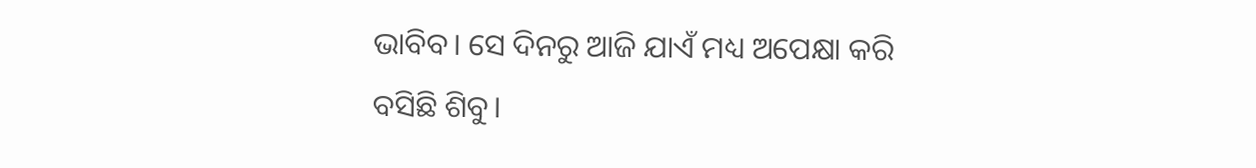ଭାବିବ। ସେ ଦିନରୁ ଆଜି ଯାଏଁ ମଧ୍ୟ ଅପେକ୍ଷା କରି ବସିଛି ଶିବୁ।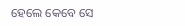ହେଲେ କେବେ ସେ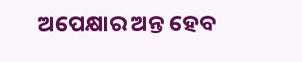ଅପେକ୍ଷାର ଅନ୍ତ ହେବ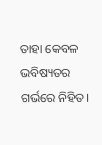ତାହା କେବଳ ଭବିଷ୍ୟତର ଗର୍ଭରେ ନିହିତ।